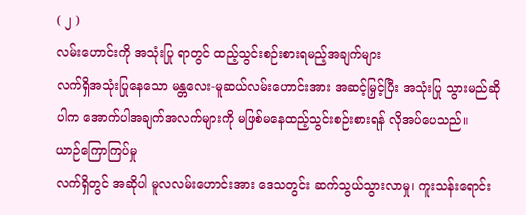( ၂ )
လမ်းဟောင်းကို အသုံးပြု ရာတွင် ထည့်သွင်းစဉ်းစားရမည့်အချက်များ
လက်ရှိအသုံးပြုနေသော မန္တလေး-မူဆယ်လမ်းဟောင်းအား အဆင့်မြှင့်ပြီး အသုံးပြု သွားမည်ဆိုပါက အောက်ပါအချက်အလက်များကို မဖြစ်မနေထည့်သွင်းစဉ်းစားရန် လိုအပ်ပေသည်။
ယာဉ်ကြောကြပ်မှု
လက်ရှိတွင် အဆိုပါ မူလလမ်းဟောင်းအား ဒေသတွင်း ဆက်သွယ်သွားလာမှု၊ ကူးသန်းရောင်း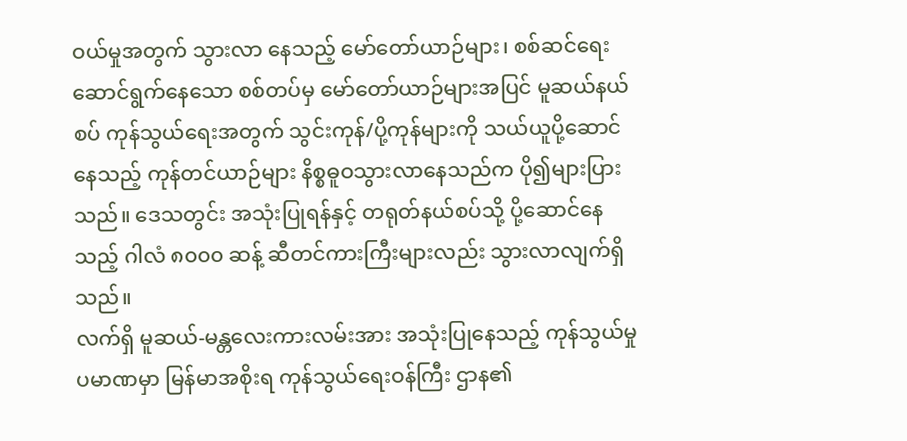ဝယ်မှုအတွက် သွားလာ နေသည့် မော်တော်ယာဉ်များ၊ စစ်ဆင်ရေး ဆောင်ရွက်နေသော စစ်တပ်မှ မော်တော်ယာဉ်များအပြင် မူဆယ်နယ်စပ် ကုန်သွယ်ရေးအတွက် သွင်းကုန်/ပို့ကုန်များကို သယ်ယူပို့ဆောင်နေသည့် ကုန်တင်ယာဉ်များ နိစ္စဓူဝသွားလာနေသည်က ပို၍များပြားသည်။ ဒေသတွင်း အသုံးပြုရန်နှင့် တရုတ်နယ်စပ်သို့ ပို့ဆောင်နေသည့် ဂါလံ ၈၀၀၀ ဆန့် ဆီတင်ကားကြီးများလည်း သွားလာလျက်ရှိသည်။
လက်ရှိ မူဆယ်-မန္တလေးကားလမ်းအား အသုံးပြုနေသည့် ကုန်သွယ်မှုပမာဏမှာ မြန်မာအစိုးရ ကုန်သွယ်ရေးဝန်ကြီး ဌာန၏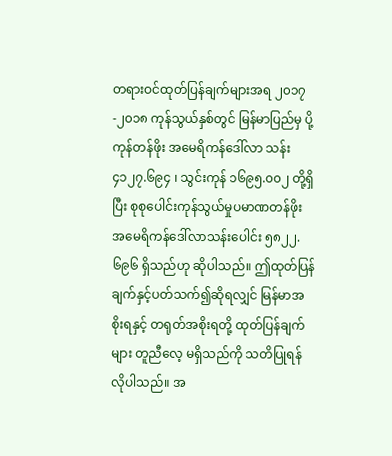တရားဝင်ထုတ်ပြန်ချက်များအရ ၂၀၁၇-၂၀၁၈ ကုန်သွယ်နှစ်တွင် မြန်မာပြည်မှ ပို့ကုန်တန်ဖိုး အမေရိကန်ဒေါ်လာ သန်း ၄၁၂၇.၆၉၄ ၊ သွင်းကုန် ၁၆၉၅.၀၀၂ တို့ရှိပြီး စုစုပေါင်းကုန်သွယ်မှုပမာဏတန်ဖိုး အမေရိကန်ဒေါ်လာသန်းပေါင်း ၅၈၂၂.၆၉၆ ရှိသည်ဟု ဆိုပါသည်။ ဤထုတ်ပြန်ချက်နှင့်ပတ်သက်၍ဆိုရလျှင် မြန်မာအစိုးရနှင့် တရုတ်အစိုးရတို့ ထုတ်ပြန်ချက်များ တူညီလေ့ မရှိသည်ကို သတိပြုရန်လိုပါသည်။ အ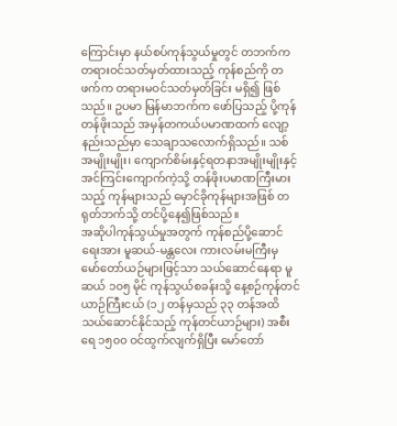ကြောင်းမှာ နယ်စပ်ကုန်သွယ်မှုတွင် တဘက်က တရားဝင်သတ်မှတ်ထားသည့် ကုန်စည်ကို တဖက်က တရားမဝင်သတ်မှတ်ခြင်း မရှိ၍ ဖြစ်သည်။ ဥပမာ မြန်မာဘက်က ဖော်ပြသည့် ပို့ကုန်တန်ဖိုးသည် အမှန်တကယ်ပမာဏထက် လျော့နည်းသည်မှာ သေချာသလောက်ရှိသည်။ သစ်အမျိုးမျိုး၊ ကျောက်စိမ်းနှင့်ရတနာအမျိုးမျိုးနှင့် အင်ကြင်းကျောက်ကဲ့သို့ တန်ဖိုးပမာဏကြီးမားသည့် ကုန်များသည် မှောင်ခိုကုန်များအဖြစ် တရုတ်ဘက်သို့ တင်ပို့နေ၍ဖြစ်သည်။
အဆိုပါကုန်သွယ်မှုအတွက် ကုန်စည်ပို့ဆောင်ရေးအား မူဆယ်-မန္တလေး ကားလမ်းမကြီးမှ မော်တော်ယဉ်များဖြင့်သာ သယ်ဆောင်နေရာ မူဆယ် ၁၀၅ မိုင် ကုန်သွယ်စခန်းသို့ နေ့စဉ်ကုန်တင်ယာဉ်ကြီးငယ် (၁၂ တန်မှသည် ၃၃ တန်အထိ သယ်ဆောင်နိုင်သည့် ကုန်တင်ယာဉ်များ) အစီးရေ ၁၅၀၀ ဝင်ထွက်လျက်ရှိပြီး မော်တော်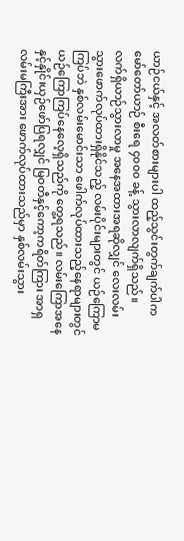ယာဉ်ငယ်နှင့် အလတ်စားများပါ ထည့်သွင်းတွက်ချက်ပါက မော်တော်ယာဉ် စီးရေ ၄၀၀၀ ခန့် သွားလာလျက်ရှိသည်။
လက်ရှိယာဉ်သွားလာမှု အနေအထားအရဆိုလျှင် လေးလမ်းသွားဖောက်လုပ်ထားရှိနိုင်သည့် လမ်းပိုင်းများတွင် ယဉ်ကြောမကြပ်ဘဲ နှစ်လမ်းမောင်းသာ ဖေါက်လုပ်ထားသည့်နေရာများတွင် ယဉ်ကြောကြပ်နေလေ့ရှိသည်ကို တွေ့ရသည်။ လမ်းကြောအနေနှင့်နှိုင်းယှဉ်ဖော်ပြရလျှင် မြဝတီနှင့်ကော့ကရိတ်ကြား အာရှလမ်းမကြီးအား ဖောက်လုပ်ထားသည်မှာ နှစ်လမ်းသွား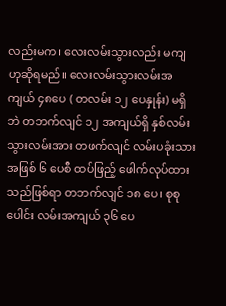လည်းမက၊ လေးလမ်းသွားလည်း မကျ ဟုဆိုရမည်။ လေးလမ်းသွားလမ်းအကျယ် ၄၈ပေ ( တလမ်း ၁၂ ပေနှုန်း) မရှိဘဲ တဘက်လျင် ၁၂ အကျယ်ရှိ နှစ်လမ်းသွားလမ်းအား တဖက်လျင် လမ်းပခုံးသားအဖြစ် ၆ ပေစီ ထပ်ဖြည့် ဖေါက်လုပ်ထားသည်ဖြစ်ရာ တဘက်လျင် ၁၈ ပေ၊ စုစုပေါင်း လမ်းအကျယ် ၃၆ ပေ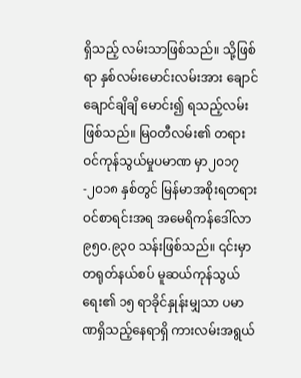ရှိသည့် လမ်းသာဖြစ်သည်။ သို့ဖြစ်ရာ နှစ်လမ်းမောင်းလမ်းအား ချောင်ချောင်ချိချိ မောင်း၍ ရသည့်လမ်းဖြစ်သည်။ မြဝတီလမ်း၏ တရားဝင်ကုန်သွယ်မှုပမာဏ မှာ၂၀၁၇-၂၀၁၈ နှစ်တွင် မြန်မာအစိုးရတရားဝင်စာရင်းအရ အမေရိကန်ဒေါ်လာ ၉၅၀.၉၃၀ သန်းဖြစ်သည်။ ၎င်းမှာ တရုတ်နယ်စပ် မူဆယ်ကုန်သွယ်ရေး၏ ၁၅ ရာခိုင်နှုန်းမျှသာ ပမာဏရှိသည့်နေရာရှိ ကားလမ်းအရွယ်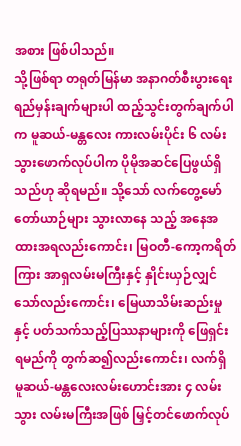အစား ဖြစ်ပါသည်။
သို့ဖြစ်ရာ တရုတ်မြန်မာ အနာဂတ်စီးပွားရေးရည်မှန်းချက်များပါ ထည့်သွင်းတွက်ချက်ပါက မူဆယ်-မန္တလေး ကားလမ်းပိုင်း ၆ လမ်းသွားဖောက်လုပ်ပါက ပိုမိုအဆင်ပြေဖွယ်ရှိသည်ဟု ဆိုရမည်။ သို့သော် လက်တွေ့မော်တော်ယာဉ်များ သွားလာနေ သည့် အနေအထားအရလည်းကောင်း၊ မြဝတီ-ကော့ကရိတ်ကြား အာရှလမ်းမကြီးနှင့် နှိုင်းယှဉ်လျှင်သော်လည်းကောင်း၊ မြေယာသိမ်းဆည်းမှုနှင့် ပတ်သက်သည့်ပြဿနာများကို ဖြေရှင်းရမည်ကို တွက်ဆ၍လည်းကောင်း၊ လက်ရှိ မူဆယ်-မန္တလေးလမ်းဟောင်းအား ၄ လမ်းသွား လမ်းမကြီးအဖြစ် မြှင့်တင်ဖောက်လုပ်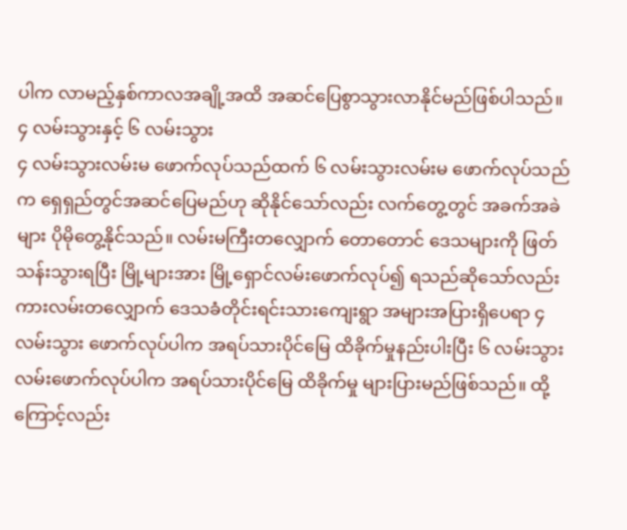ပါက လာမည့်နှစ်ကာလအချို့အထိ အဆင်ပြေစွာသွားလာနိုင်မည်ဖြစ်ပါသည်။
၄ လမ်းသွားနှင့် ၆ လမ်းသွား
၄ လမ်းသွားလမ်းမ ဖောက်လုပ်သည်ထက် ၆ လမ်းသွားလမ်းမ ဖောက်လုပ်သည်က ရှေရှည်တွင်အဆင်ပြေမည်ဟု ဆိုနိုင်သော်လည်း လက်တွေ့တွင် အခက်အခဲများ ပိုမိုတွေ့နိုင်သည်။ လမ်းမကြီးတလျှောက် တောတောင် ဒေသများကို ဖြတ်သန်းသွားရပြီး မြို့များအား မြို့ရှောင်လမ်းဖောက်လုပ်၍ ရသည်ဆိုသော်လည်း ကားလမ်းတလျှောက် ဒေသခံတိုင်းရင်းသားကျေးရွာ အများအပြားရှိပေရာ ၄ လမ်းသွား ဖောက်လုပ်ပါက အရပ်သားပိုင်မြေ ထိခိုက်မှုနည်းပါးပြီး ၆ လမ်းသွားလမ်းဖောက်လုပ်ပါက အရပ်သားပိုင်မြေ ထိခိုက်မှု များပြားမည်ဖြစ်သည်။ ထို့ကြောင့်လည်း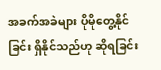အခက်အခဲများ ပိုမိုတွေ့နိုင်ခြင်း ရှိနိုင်သည်ဟု ဆိုရခြင်း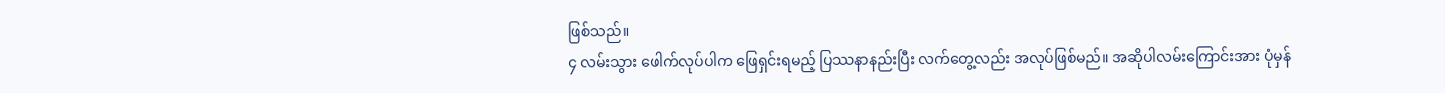ဖြစ်သည်။
၄ လမ်းသွား ဖေါက်လုပ်ပါက ဖြေရှင်းရမည့် ပြဿနာနည်းပြီး လက်တွေ့လည်း အလုပ်ဖြစ်မည်။ အဆိုပါလမ်းကြောင်းအား ပုံမှန်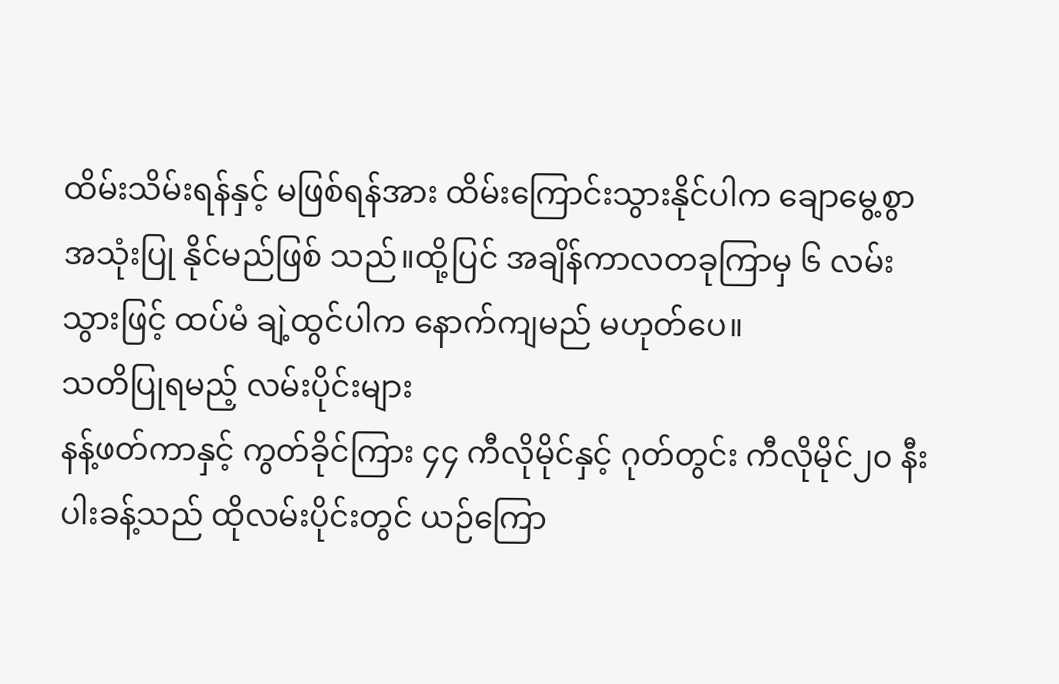ထိမ်းသိမ်းရန်နှင့် မဖြစ်ရန်အား ထိမ်းကြောင်းသွားနိုင်ပါက ချောမွေ့စွာ အသုံးပြု နိုင်မည်ဖြစ် သည်။ထို့ပြင် အချိန်ကာလတခုကြာမှ ၆ လမ်းသွားဖြင့် ထပ်မံ ချဲ့ထွင်ပါက နောက်ကျမည် မဟုတ်ပေ။
သတိပြုရမည့် လမ်းပိုင်းများ
နန့်ဖတ်ကာနှင့် ကွတ်ခိုင်ကြား ၄၄ ကီလိုမိုင်နှင့် ဂုတ်တွင်း ကီလိုမိုင်၂၀ နီးပါးခန့်သည် ထိုလမ်းပိုင်းတွင် ယဉ်ကြော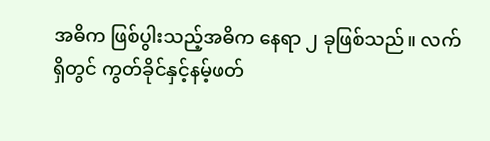အဓိက ဖြစ်ပွါးသည့်အဓိက နေရာ ၂ ခုဖြစ်သည်။ လက်ရှိတွင် ကွတ်ခိုင်နှင့်နမ့်ဖတ်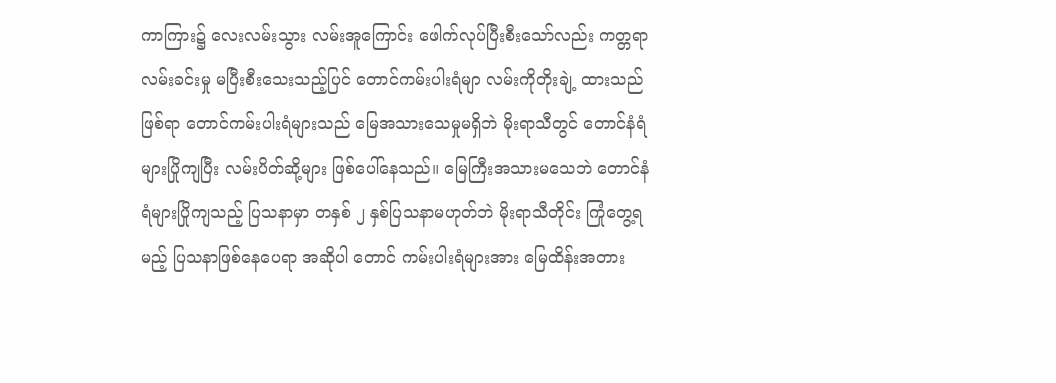ကာကြား၌ လေးလမ်းသွား လမ်းအူကြောင်း ဖေါက်လုပ်ပြီးစီးသော်လည်း ကတ္တရာလမ်းခင်းမှု မပြီးစီးသေးသည့်ပြင် တောင်ကမ်းပါးရံမျာ လမ်းကိုတိုးချဲ့ ထားသည်ဖြစ်ရာ တောင်ကမ်းပါးရံများသည် မြေအသားသေမှုမရှိဘဲ မိုးရာသီတွင် တောင်နံရံများပြိုကျပြီး လမ်းပိတ်ဆို့များ ဖြစ်ပေါ်နေသည်။ မြေကြီးအသားမသေဘဲ တောင်နံရံများပြိုကျသည့် ပြသနာမှာ တနှစ် ၂ နှစ်ပြသနာမဟုတ်ဘဲ မိုးရာသီတိုင်း ကြုံတွေ့ရမည့် ပြသနာဖြစ်နေပေရာ အဆိုပါ တောင် ကမ်းပါးရံများအား မြေထိန်းအတား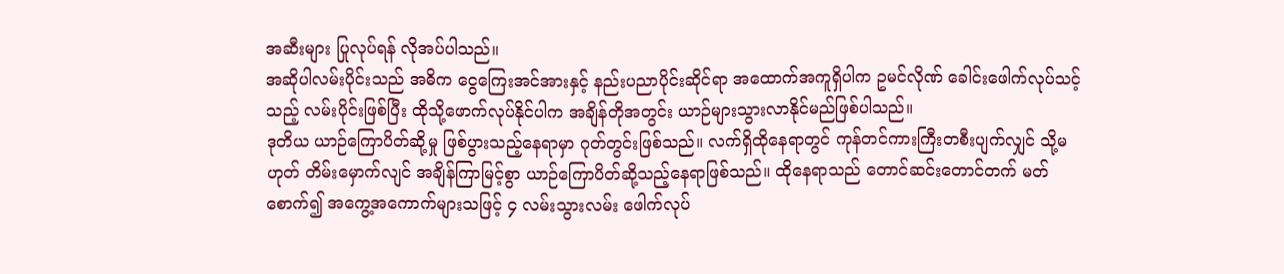အဆီးများ ပြုလုပ်ရန် လိုအပ်ပါသည်။
အဆိုပါလမ်းပိုင်းသည် အဓိက ငွေကြေးအင်အားနှင့် နည်းပညာပိုင်းဆိုင်ရာ အထောက်အကူရှိပါက ဥမင်လိုဏ် ခေါင်းဖေါက်လုပ်သင့်သည့် လမ်းပိုင်းဖြစ်ပြီး ထိုသို့ဖောက်လုပ်နိုင်ပါက အချိန်တိုအတွင်း ယာဉ်များသွားလာနိုင်မည်ဖြစ်ပါသည်။
ဒုတိယ ယာဉ်ကြောပိတ်ဆို့မှု ဖြစ်ပွားသည့်နေရာမှာ ဂုတ်တွင်းဖြစ်သည်။ လက်ရှိထိုနေရာတွင် ကုန်တင်ကားကြီးတစီးပျက်လျှင် သို့မဟုတ် တိမ်းမှောက်လျင် အချိန်ကြာမြင့်စွာ ယာဉ်ကြောပိတ်ဆို့သည့်နေရာဖြစ်သည်။ ထိုနေရာသည် တောင်ဆင်းတောင်တက် မတ်စောက်၍ အကွေ့အကောက်များသဖြင့် ၄ လမ်းသွားလမ်း ဖေါက်လုပ်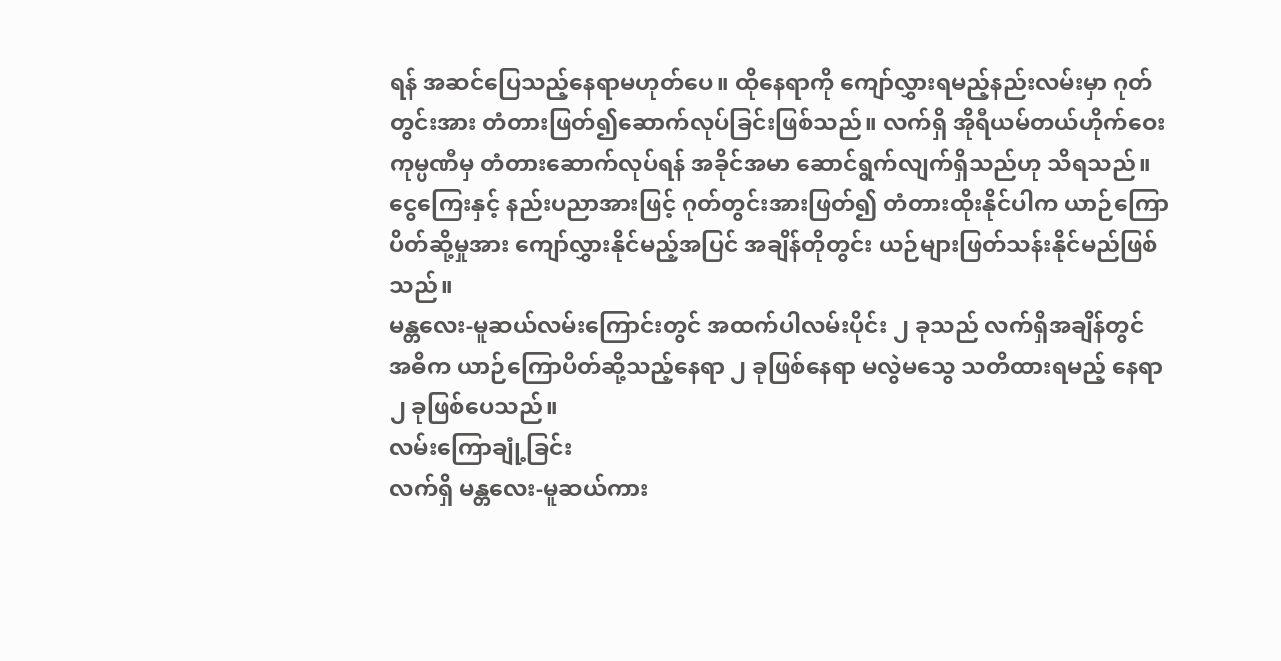ရန် အဆင်ပြေသည့်နေရာမဟုတ်ပေ။ ထိုနေရာကို ကျော်လွှားရမည့်နည်းလမ်းမှာ ဂုတ်တွင်းအား တံတားဖြတ်၍ဆောက်လုပ်ခြင်းဖြစ်သည်။ လက်ရှိ အိုရီယမ်တယ်ဟိုက်ဝေးကုမ္ပဏီမှ တံတားဆောက်လုပ်ရန် အခိုင်အမာ ဆောင်ရွက်လျက်ရှိသည်ဟု သိရသည်။ ငွေကြေးနှင့် နည်းပညာအားဖြင့် ဂုတ်တွင်းအားဖြတ်၍ တံတားထိုးနိုင်ပါက ယာဉ်ကြောပိတ်ဆို့မှုအား ကျော်လွှားနိုင်မည့်အပြင် အချိန်တိုတွင်း ယဉ်များဖြတ်သန်းနိုင်မည်ဖြစ်သည်။
မန္တလေး-မူဆယ်လမ်းကြောင်းတွင် အထက်ပါလမ်းပိုင်း ၂ ခုသည် လက်ရှိအချိန်တွင် အဓိက ယာဉ်ကြောပိတ်ဆို့သည့်နေရာ ၂ ခုဖြစ်နေရာ မလွဲမသွေ သတိထားရမည့် နေရာ ၂ ခုဖြစ်ပေသည်။
လမ်းကြောချုံ့ခြင်း
လက်ရှိ မန္တလေး-မူဆယ်ကား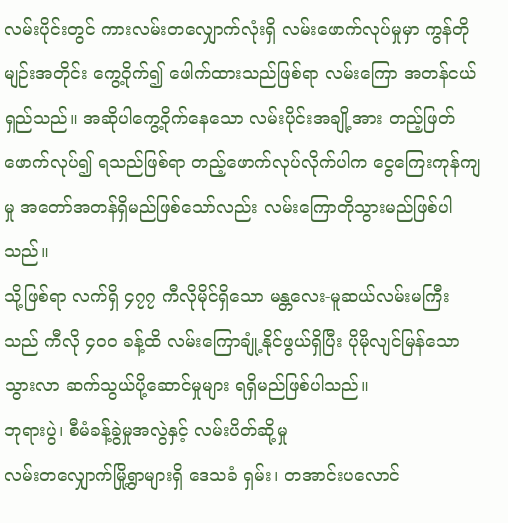လမ်းပိုင်းတွင် ကားလမ်းတလျှောက်လုံးရှိ လမ်းဖောက်လုပ်မှုမှာ ကွန်တိုမျဉ်းအတိုင်း ကွေ့ဝိုက်၍ ဖေါက်ထားသည်ဖြစ်ရာ လမ်းကြော အတန်ငယ်ရှည်သည်။ အဆိုပါကွေ့ဝိုက်နေသော လမ်းပိုင်းအချို့အား တည့်ဖြတ်ဖောက်လုပ်၍ ရသည်ဖြစ်ရာ တည့်ဖောက်လုပ်လိုက်ပါက ငွေကြေးကုန်ကျမှု အတော်အတန်ရှိမည်ဖြစ်သော်လည်း လမ်းကြောတိုသွားမည်ဖြစ်ပါသည်။
သို့ဖြစ်ရာ လက်ရှိ ၄၇၇ ကီလိုမိုင်ရှိသော မန္တလေး-မူဆယ်လမ်းမကြီးသည် ကီလို ၄၀၀ ခန့်ထိ လမ်းကြောချုံ့နိုင်ဖွယ်ရှိပြီး ပိုမိုလျင်မြန်သော သွားလာ ဆက်သွယ်ပို့ဆောင်မှုများ ရရှိမည်ဖြစ်ပါသည်။
ဘုရားပွဲ၊ စီမံခန့်ခွဲမှုအလွဲနှင့် လမ်းပိတ်ဆို့မှု
လမ်းတလျှောက်မြို့ရွာများရှိ ဒေသခံ ရှမ်း၊ တအာင်းပလောင်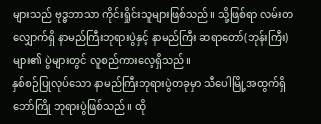များသည် ဗုဒ္ဓဘာသာ ကိုင်းရှိုင်းသူများဖြစ်သည်။ သို့ဖြစ်ရာ လမ်းတလျှောက်ရှိ နာမည်ကြီးဘုရားပွဲနှင့် နာမည်ကြီး ဆရာတော်(ဘုန်းကြီး) များ၏ ပွဲများတွင် လူစည်ကားလေ့ရှိသည်။
နှစ်စဉ်ပြုလုပ်သော နာမည်ကြီးဘုရားပွဲတခုမှာ သီပေါမြို့အထွက်ရှိ ဘော်ကြို ဘုရားပွဲဖြစ်သည်။ ထို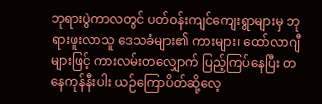ဘုရားပွဲကာလတွင် ပတ်ဝန်းကျင်ကျေးရွာများမှ ဘုရားဖူးလာသူ ဒေသခံများ၏ ကားများ၊ ထော်လာဂျီများဖြင့် ကားလမ်းတလျှောက် ပြည့်ကြပ်နေပြီး တနေကုန်နီးပါး ယဉ်ကြောပိတ်ဆို့လေ့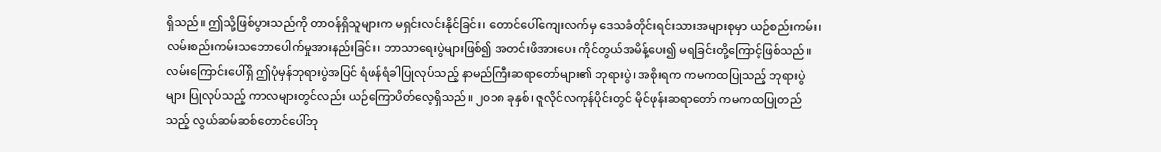ရှိသည်။ ဤသို့ဖြစ်ပွားသည်ကို တာဝန်ရှိသူများက မရှင်းလင်းနိုင်ခြင်း၊ တောင်ပေါ်ကျေးလက်မှ ဒေသခံတိုင်းရင်းသားအများစုမှာ ယဉ်စည်းကမ်း၊ လမ်းစည်းကမ်းသဘောပေါက်မှုအားနည်းခြင်း၊ ဘာသာရေးပွဲများဖြစ်၍ အတင်းဖိအားပေး ကိုင်တွယ်အမိန့်ပေး၍ မရခြင်းတို့ကြောင့်ဖြစ်သည်။
လမ်းကြောင်းပေါ်ရှိ ဤပုံမှန်ဘုရားပွဲအပြင် ရံဖန်ရံခါပြုလုပ်သည့် နာမည်ကြီးဆရာတော်များ၏ ဘုရားပွဲ၊ အစိုးရက ကမကထပြုသည့် ဘုရားပွဲများ ပြုလုပ်သည့် ကာလများတွင်လည်း ယဉ်ကြောပိတ်လေ့ရှိသည်။ ၂၀၁၈ ခုနှစ်၊ ဇူလိုင်လကုန်ပိုင်းတွင် မိုင်ဖုန်းဆရာတော် ကမကထပြုတည်သည့် လွယ်ဆမ်ဆစ်တောင်ပေါ်ဘု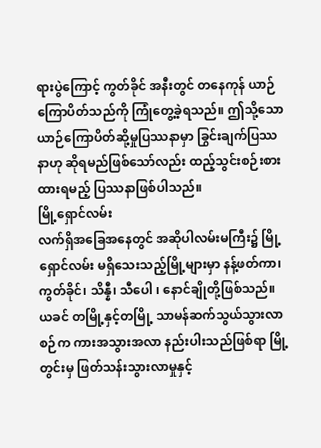ရားပွဲကြောင့် ကွတ်ခိုင် အနီးတွင် တနေကုန် ယာဉ်ကြောပိတ်သည်ကို ကြုံတွေ့ခဲ့ရသည်။ ဤသို့သော ယာဉ်ကြောပိတ်ဆို့မှုပြဿနာမှာ ခြွင်းချက်ပြဿနာဟု ဆိုရမည်ဖြစ်သော်လည်း ထည့်သွင်းစဉ်းစားထားရမည့် ပြဿနာဖြစ်ပါသည်။
မြို့ရှောင်လမ်း
လက်ရှိအခြေအနေတွင် အဆိုပါလမ်းမကြီး၌ မြို့ရှောင်လမ်း မရှိသေးသည့်မြို့များမှာ နန့်ဖတ်ကာ၊ ကွတ်ခိုင်၊ သိန္နီ၊ သီပေါ ၊ နောင်ချိုတို့ဖြစ်သည်။ ယခင် တမြို့နှင့်တမြို့ သာမန်ဆက်သွယ်သွားလာစဉ်က ကားအသွားအလာ နည်းပါးသည်ဖြစ်ရာ မြို့တွင်းမှ ဖြတ်သန်းသွားလာမှုနှင့်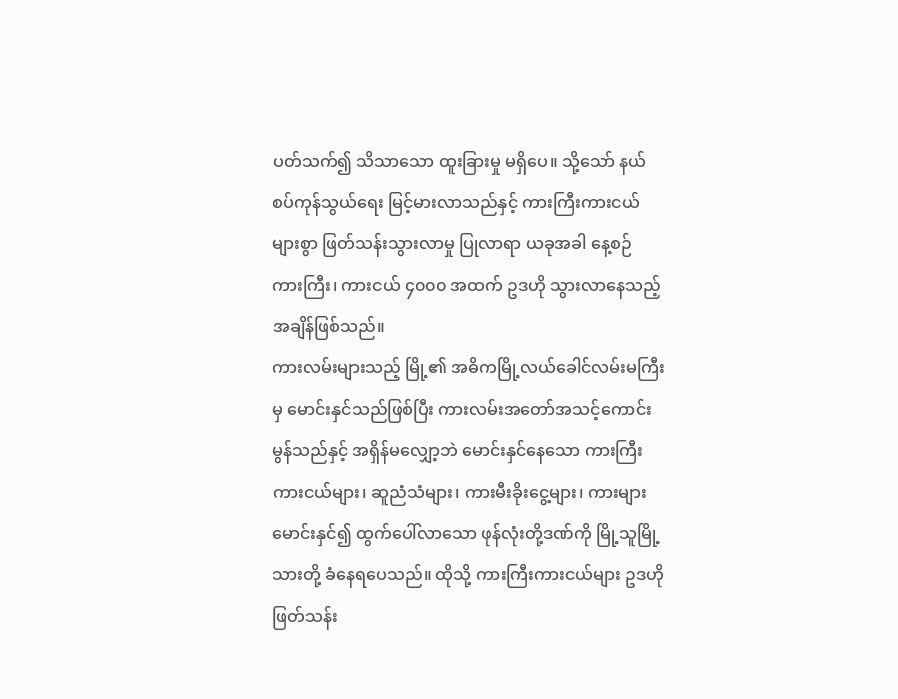ပတ်သက်၍ သိသာသော ထူးခြားမှု မရှိပေ။ သို့သော် နယ်စပ်ကုန်သွယ်ရေး မြင့်မားလာသည်နှင့် ကားကြီးကားငယ်များစွာ ဖြတ်သန်းသွားလာမှု ပြုလာရာ ယခုအခါ နေ့စဉ် ကားကြီး၊ ကားငယ် ၄၀၀၀ အထက် ဥဒဟို သွားလာနေသည့် အချိန်ဖြစ်သည်။
ကားလမ်းများသည့် မြို့၏ အဓိကမြို့လယ်ခေါင်လမ်းမကြီးမှ မောင်းနှင်သည်ဖြစ်ပြီး ကားလမ်းအတော်အသင့်ကောင်းမွန်သည်နှင့် အရှိန်မလျှော့ဘဲ မောင်းနှင်နေသော ကားကြီးကားငယ်များ၊ ဆူညံသံများ၊ ကားမီးခိုးငွေ့များ၊ ကားများမောင်းနှင်၍ ထွက်ပေါ်လာသော ဖုန်လုံးတို့ဒဏ်ကို မြို့သူမြို့သားတို့ ခံနေရပေသည်။ ထိုသို့ ကားကြီးကားငယ်များ ဥဒဟိုဖြတ်သန်း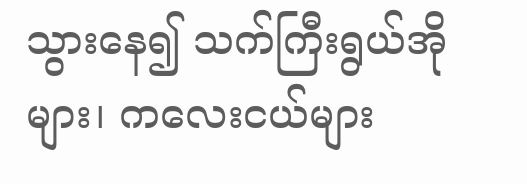သွားနေ၍ သက်ကြီးရွယ်အိုများ၊ ကလေးငယ်များ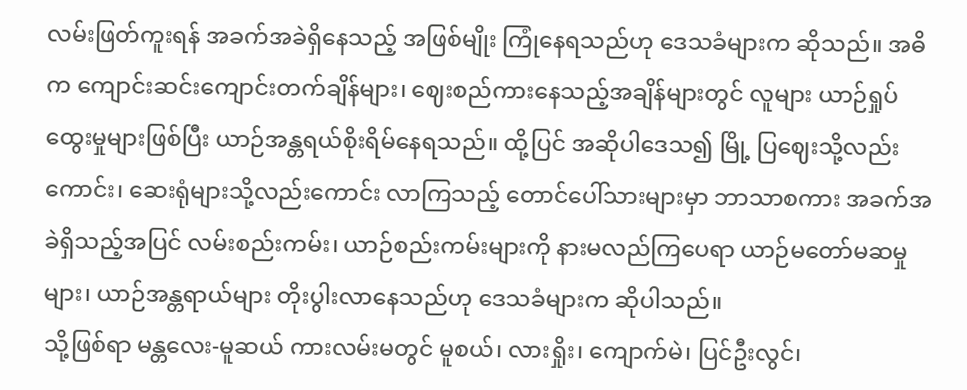လမ်းဖြတ်ကူးရန် အခက်အခဲရှိနေသည့် အဖြစ်မျိုး ကြုံနေရသည်ဟု ဒေသခံများက ဆိုသည်။ အဓိက ကျောင်းဆင်းကျောင်းတက်ချိန်များ၊ ဈေးစည်ကားနေသည့်အချိန်များတွင် လူများ ယာဉ်ရှုပ်ထွေးမှုများဖြစ်ပြီး ယာဉ်အန္တရယ်စိုးရိမ်နေရသည်။ ထို့ပြင် အဆိုပါဒေသ၍ မြို့ ပြဈေးသို့လည်းကောင်း၊ ဆေးရုံများသို့လည်းကောင်း လာကြသည့် တောင်ပေါ်သားများမှာ ဘာသာစကား အခက်အခဲရှိသည့်အပြင် လမ်းစည်းကမ်း၊ ယာဉ်စည်းကမ်းများကို နားမလည်ကြပေရာ ယာဉ်မတော်မဆမှုများ၊ ယာဉ်အန္တရာယ်များ တိုးပွါးလာနေသည်ဟု ဒေသခံများက ဆိုပါသည်။
သို့ဖြစ်ရာ မန္တလေး-မူဆယ် ကားလမ်းမတွင် မူစယ်၊ လားရှိုး၊ ကျောက်မဲ၊ ပြင်ဦးလွင်၊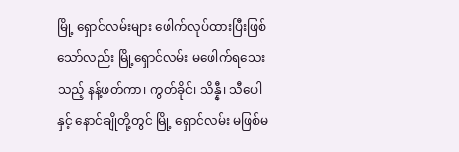မြို့ ရှောင်လမ်းများ ဖေါက်လုပ်ထားပြီးဖြစ်သော်လည်း မြို့ရှောင်လမ်း မဖေါက်ရသေးသည့် နန့်ဖတ်ကာ၊ ကွတ်ခိုင်၊ သိန္နီ၊ သီပေါနှင့် နောင်ချိုတို့တွင် မြို့ ရှောင်လမ်း မဖြစ်မ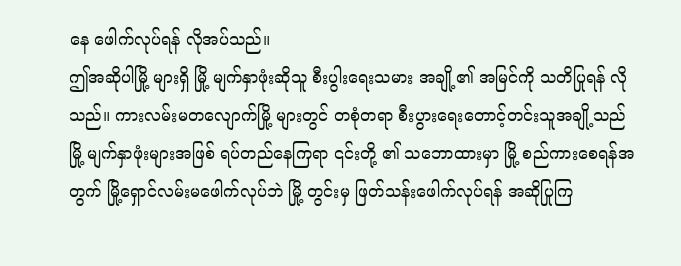နေ ဖေါက်လုပ်ရန် လိုအပ်သည်။
ဤအဆိုပါမြို့ များရှိ မြို့ မျက်နှာဖုံးဆိုသူ စီးပွါးရေးသမား အချို့၏ အမြင်ကို သတိပြုရန် လိုသည်။ ကားလမ်းမတလျောက်မြို့ များတွင် တစုံတရာ စီးပွားရေးတောင့်တင်းသူအချို့သည် မြို့ မျက်နှာဖုံးများအဖြစ် ရပ်တည်နေကြရာ ၎င်းတို့ ၏ သဘောထားမှာ မြို့ စည်ကားစေရန်အတွက် မြို့ရှောင်လမ်းမဖေါက်လုပ်ဘဲ မြို့ တွင်းမှ ဖြတ်သန်းဖေါက်လုပ်ရန် အဆိုပြုကြ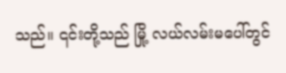သည်။ ၎င်းတို့သည် မြို့ လယ်လမ်းမပေါ်တွင်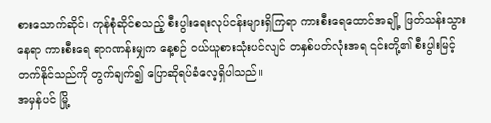စားသောက်ဆိုင်၊ ကုန်စုံဆိုင်စသည့် စီးပွါးရေးလုပ်ငန်းများရှိကြရာ ကားစီးရေထောင်အချို့ ဖြတ်သန်းသွားနေရာ ကားစီးရေ ရာဂဏန်းမျှက နေ့စဉ် ဝယ်ယူစားသုံးပင်လျင် တနှစ်ပတ်လုံးအရ ၎င်းတို့၏ စီးပွါးမြင့်တက်နိုင်သည်ကို တွက်ချက်၍ ပြောဆိုရပ်ခံလေ့ရှိပါသည်။
အမှန်ပင် မြို့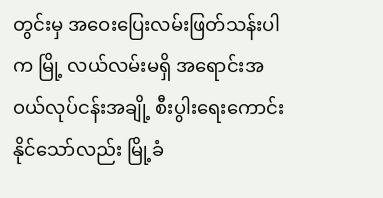တွင်းမှ အဝေးပြေးလမ်းဖြတ်သန်းပါက မြို့ လယ်လမ်းမရှိ အရောင်းအဝယ်လုပ်ငန်းအချို့ စီးပွါးရေးကောင်း နိုင်သော်လည်း မြို့ခံ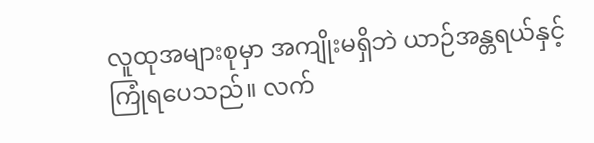လူထုအများစုမှာ အကျိုးမရှိဘဲ ယာဉ်အန္တရယ်နှင့် ကြုံရပေသည်။ လက်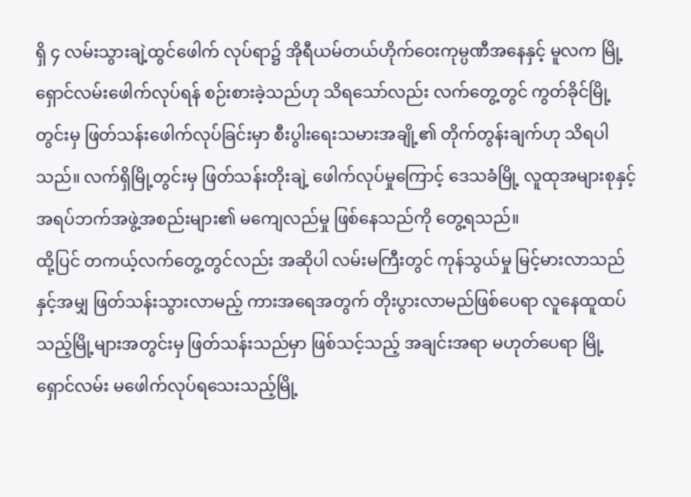ရှိ ၄ လမ်းသွားချဲ့ထွင်ဖေါက် လုပ်ရာ၌ အိုရီယမ်တယ်ဟိုက်ဝေးကုမ္ပဏီအနေနှင့် မူလက မြို့ ရှောင်လမ်းဖေါက်လုပ်ရန် စဉ်းစားခဲ့သည်ဟု သိရသော်လည်း လက်တွေ့တွင် ကွတ်ခိုင်မြို့ တွင်းမှ ဖြတ်သန်းဖေါက်လုပ်ခြင်းမှာ စီးပွါးရေးသမားအချို့၏ တိုက်တွန်းချက်ဟု သိရပါသည်။ လက်ရှိမြို့တွင်းမှ ဖြတ်သန်းတိုးချဲ့ ဖေါက်လုပ်မှုကြောင့် ဒေသခံမြို့ လူထုအများစုနှင့် အရပ်ဘက်အဖွဲ့အစည်းများ၏ မကျေလည်မှု ဖြစ်နေသည်ကို တွေ့ရသည်။
ထို့ပြင် တကယ့်လက်တွေ့တွင်လည်း အဆိုပါ လမ်းမကြီးတွင် ကုန်သွယ်မှု မြင့်မားလာသည်နှင့်အမျှ ဖြတ်သန်းသွားလာမည့် ကားအရေအတွက် တိုးပွားလာမည်ဖြစ်ပေရာ လူနေထူထပ်သည့်မြို့များအတွင်းမှ ဖြတ်သန်းသည်မှာ ဖြစ်သင့်သည့် အချင်းအရာ မဟုတ်ပေရာ မြို့ ရှောင်လမ်း မဖေါက်လုပ်ရသေးသည့်မြို့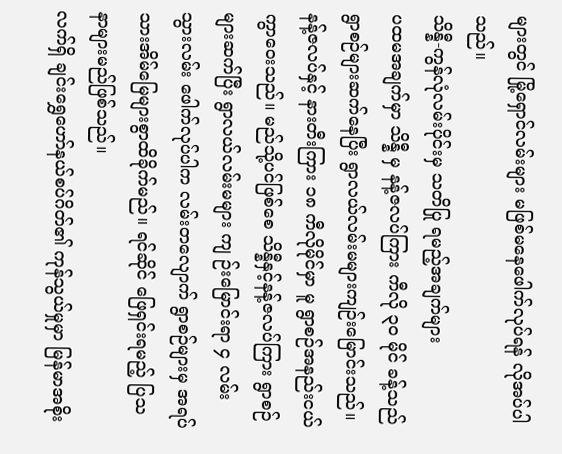များတွင် မြို့ရှောင်လမ်းများ မဖြစ်မနေဖေါက်လုပ်ရန် လိုအပ်ပါသည်။
သိန္နီ-ကွန်လုံလမ်းပိုင်းမှ သတိပြု ရမည့်အချက်များ
ပထမအချက်မှာ သိန္နီ မှ နန့်ဇလပ်ကြား ကီလို ၃၀ မိုင် ခန့်သည် ရွာစဉ်များဆက်နေပြီး ရွာလယ်လမ်းမများကျဉ်းမြောင်းသည်။ နန့်ဇလပ်နှင့် နားတီးကြား ၁၈ ကီလိုမိုင်မှာ မူ ရွာစဉ်အနည်းငယ် ကွာဝေးသည်။ မည်သို့ပင်ဖြစ်စေ သိန္နီနှင့်နန့်ဇလပ်ကြား ရွာစဉ်များဆက်ပြီး ရွာလယ်လမ်းမများ ကျ ဉ်းမြောင်းရာ ၄ လမ်း သွားလမ်း ဖေါက်လုပ်ပါက လမ်းတလျောက် ရွာစဉ်များမှ အရပ်သားအိမ်မြေများစွာထိခိုက်မည်။ ရင်ဆိုင် ဖြေရှင်းရမည့် ပြသနာများမည်ဖြစ်သည်။
လက်ရှိ ချင်းရွှေဟော်နယ်စပ်ဂိတ်၏ ကုန်သွယ်မှုမှာ မြန်မာအစိုး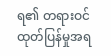ရ၏ တရားဝင်ထုတ်ပြန်မှုအရ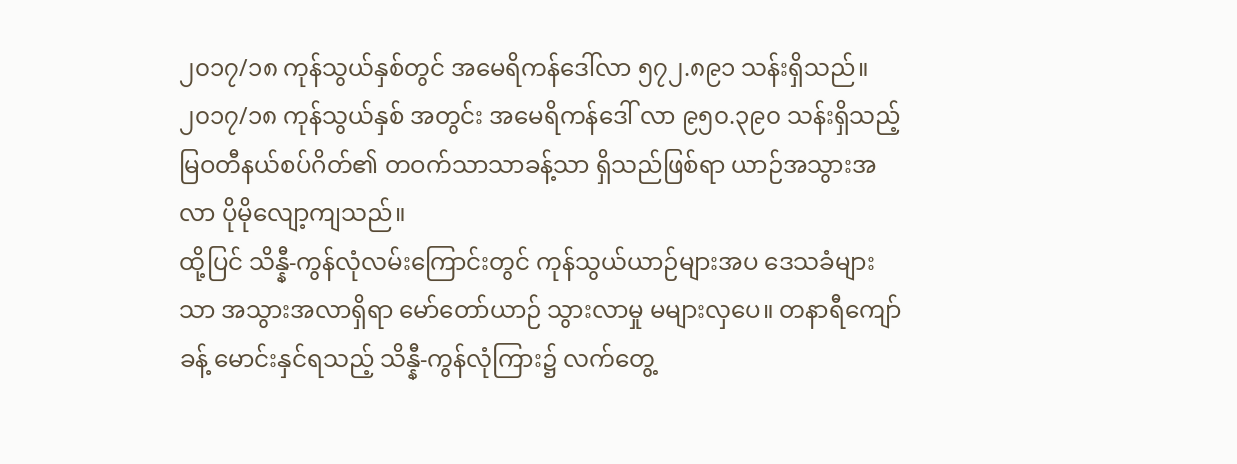၂၀၁၇/၁၈ ကုန်သွယ်နှစ်တွင် အမေရိကန်ဒေါ်လာ ၅၇၂.၈၉၁ သန်းရှိသည်။ ၂၀၁၇/၁၈ ကုန်သွယ်နှစ် အတွင်း အမေရိကန်ဒေါ် လာ ၉၅၀.၃၉၀ သန်းရှိသည့် မြဝတီနယ်စပ်ဂိတ်၏ တဝက်သာသာခန့်သာ ရှိသည်ဖြစ်ရာ ယာဉ်အသွားအလာ ပိုမိုလျော့ကျသည်။
ထို့ပြင် သိန္နီ-ကွန်လုံလမ်းကြောင်းတွင် ကုန်သွယ်ယာဉ်များအပ ဒေသခံများသာ အသွားအလာရှိရာ မော်တော်ယာဉ် သွားလာမှု မများလှပေ။ တနာရီကျော်ခန့် မောင်းနှင်ရသည့် သိန္နီ-ကွန်လုံကြား၌ လက်တွေ့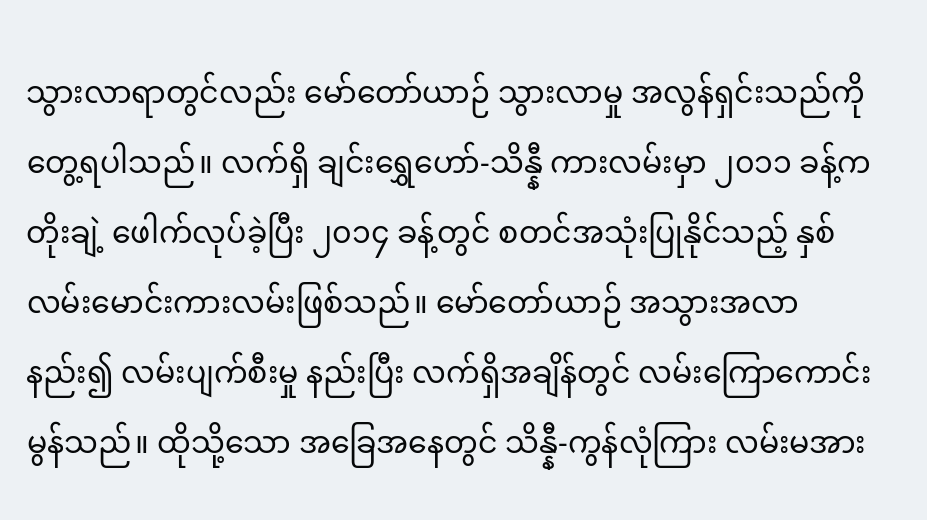သွားလာရာတွင်လည်း မော်တော်ယာဉ် သွားလာမှု အလွန်ရှင်းသည်ကို တွေ့ရပါသည်။ လက်ရှိ ချင်းရွှေဟော်-သိန္နီ ကားလမ်းမှာ ၂၀၁၁ ခန့်က တိုးချဲ့ ဖေါက်လုပ်ခဲ့ပြီး ၂၀၁၄ ခန့်တွင် စတင်အသုံးပြုနိုင်သည့် နှစ်လမ်းမောင်းကားလမ်းဖြစ်သည်။ မော်တော်ယာဉ် အသွားအလာနည်း၍ လမ်းပျက်စီးမှု နည်းပြီး လက်ရှိအချိန်တွင် လမ်းကြောကောင်းမွန်သည်။ ထိုသို့သော အခြေအနေတွင် သိန္နီ-ကွန်လုံကြား လမ်းမအား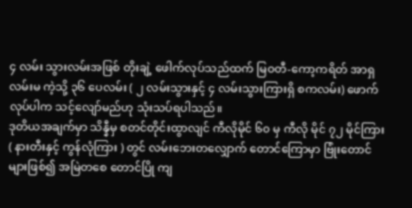၄ လမ်း သွားလမ်းအဖြစ် တိုးချဲ့ ဖေါက်လုပ်သည်ထက် မြဝတီ-ကော့ကရိတ် အာရှလမ်းမ ကဲ့သို့ ၃၆ ပေလမ်း ( ၂ လမ်းသွားနှင့် ၄ လမ်းသွားကြားရှိ စကလမ်း) ဖောက်လုပ်ပါက သင့်လျော်မည်ဟု သုံးသပ်ရပါသည်။
ဒုတိယအချက်မှာ သိန္နီမှ စတင်တိုင်းထွာလျင် ကီလိုမိုင် ၆၀ မှ ကီလို မိုင် ၇၂ မိုင်ကြား ( နားတီးနှင့် ကွန်လုံကြား ) တွင် လမ်းဘေးတလျှောက် တောင်ကြောမှာ ဗြုံးတောင်များဖြစ်၍ အမြဲတစေ တောင်ပြို ကျ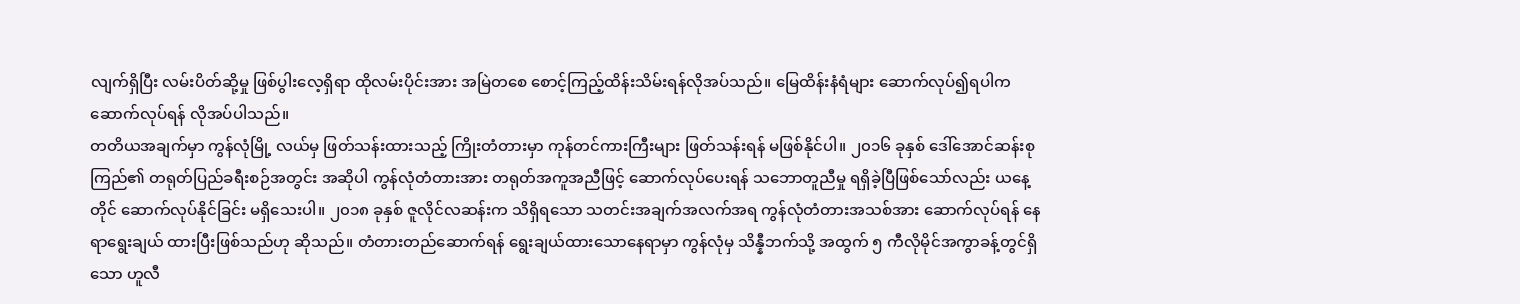လျက်ရှိပြီး လမ်းပိတ်ဆို့မှု ဖြစ်ပွါးလေ့ရှိရာ ထိုလမ်းပိုင်းအား အမြဲတစေ စောင့်ကြည့်ထိန်းသိမ်းရန်လိုအပ်သည်။ မြေထိန်းနံရံများ ဆောက်လုပ်၍ရပါက ဆောက်လုပ်ရန် လိုအပ်ပါသည်။
တတိယအချက်မှာ ကွန်လုံမြို့ လယ်မှ ဖြတ်သန်းထားသည့် ကြိုးတံတားမှာ ကုန်တင်ကားကြီးများ ဖြတ်သန်းရန် မဖြစ်နိုင်ပါ။ ၂၀၁၆ ခုနှစ် ဒေါ်အောင်ဆန်းစုကြည်၏ တရုတ်ပြည်ခရီးစဉ်အတွင်း အဆိုပါ ကွန်လုံတံတားအား တရုတ်အကူအညီဖြင့် ဆောက်လုပ်ပေးရန် သဘောတူညီမှု ရရှိခဲ့ပြီဖြစ်သော်လည်း ယနေ့တိုင် ဆောက်လုပ်နိုင်ခြင်း မရှိသေးပါ။ ၂၀၁၈ ခုနှစ် ဇူလိုင်လဆန်းက သိရှိရသော သတင်းအချက်အလက်အရ ကွန်လုံတံတားအသစ်အား ဆောက်လုပ်ရန် နေရာရွေးချယ် ထားပြီးဖြစ်သည်ဟု ဆိုသည်။ တံတားတည်ဆောက်ရန် ရွေးချယ်ထားသောနေရာမှာ ကွန်လုံမှ သိန္နီဘက်သို့ အထွက် ၅ ကီလိုမိုင်အကွာခန့်တွင်ရှိသော ဟူလီ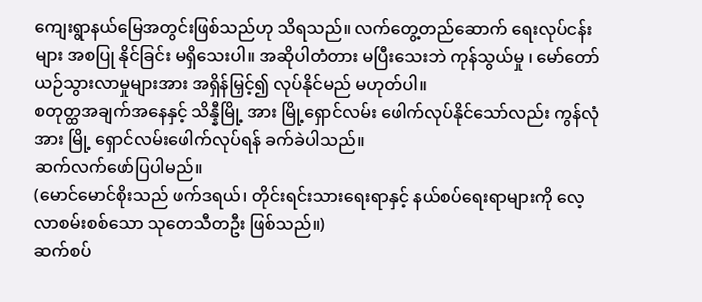ကျေးရွာနယ်မြေအတွင်းဖြစ်သည်ဟု သိရသည်။ လက်တွေ့တည်ဆောက် ရေးလုပ်ငန်းများ အစပြု နိုင်ခြင်း မရှိသေးပါ။ အဆိုပါတံတား မပြီးသေးဘဲ ကုန်သွယ်မှု ၊ မော်တော်ယဉ်သွားလာမှုများအား အရှိန်မြှင့်၍ လုပ်နိုင်မည် မဟုတ်ပါ။
စတုတ္ထအချက်အနေနှင့် သိန္နီမြို့ အား မြို့ရှောင်လမ်း ဖေါက်လုပ်နိုင်သော်လည်း ကွန်လုံအား မြို့ ရှောင်လမ်းဖေါက်လုပ်ရန် ခက်ခဲပါသည်။
ဆက်လက်ဖော်ပြပါမည်။
(မောင်မောင်စိုးသည် ဖက်ဒရယ်၊ တိုင်းရင်းသားရေးရာနှင့် နယ်စပ်ရေးရာများကို လေ့လာစမ်းစစ်သော သုတေသီတဦး ဖြစ်သည်။)
ဆက်စပ်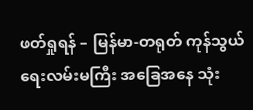ဖတ်ရှုရန် – မြန်မာ-တရုတ် ကုန်သွယ်ရေးလမ်းမကြီး အခြေအနေ သုံး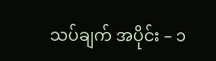သပ်ချက် အပိုင်း – ၁